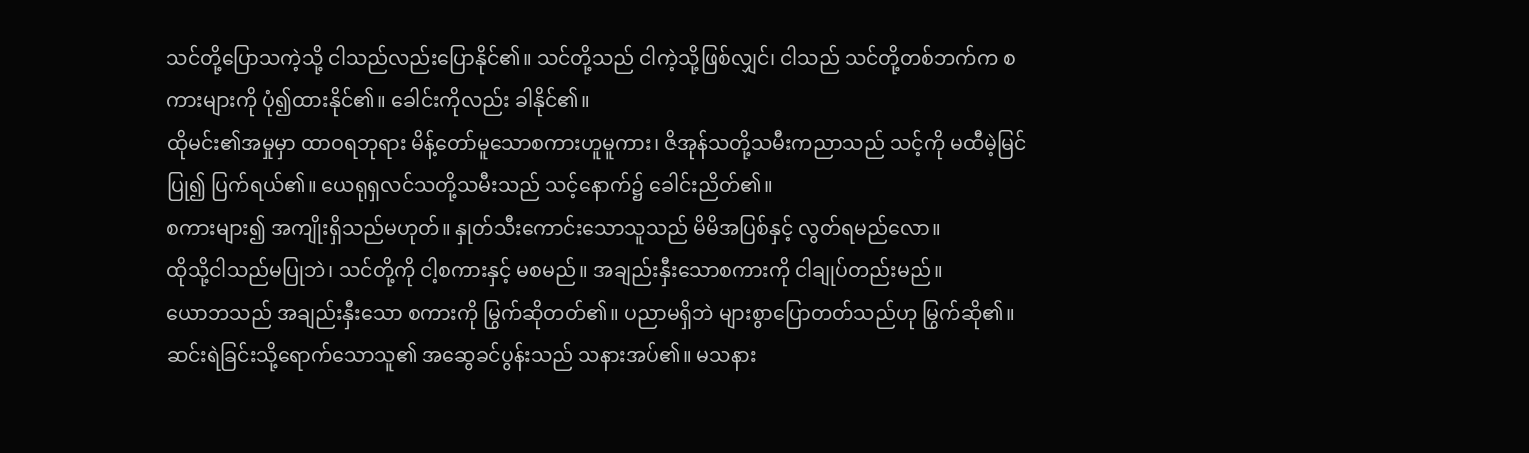သင်တို့ပြောသကဲ့သို့ ငါသည်လည်းပြောနိုင်၏။ သင်တို့သည် ငါကဲ့သို့ဖြစ်လျှင်၊ ငါသည် သင်တို့တစ်ဘက်က စကားများကို ပုံ၍ထားနိုင်၏။ ခေါင်းကိုလည်း ခါနိုင်၏။
ထိုမင်း၏အမှုမှာ ထာဝရဘုရား မိန့်တော်မူသောစကားဟူမူကား၊ ဇိအုန်သတို့သမီးကညာသည် သင့်ကို မထီမဲ့မြင်ပြု၍ ပြက်ရယ်၏။ ယေရုရှလင်သတို့သမီးသည် သင့်နောက်၌ ခေါင်းညိတ်၏။
စကားများ၍ အကျိုးရှိသည်မဟုတ်။ နှုတ်သီးကောင်းသောသူသည် မိမိအပြစ်နှင့် လွတ်ရမည်လော။
ထိုသို့ငါသည်မပြုဘဲ၊ သင်တို့ကို ငါ့စကားနှင့် မစမည်။ အချည်းနှီးသောစကားကို ငါချုပ်တည်းမည်။
ယောဘသည် အချည်းနှီးသော စကားကို မြွက်ဆိုတတ်၏။ ပညာမရှိဘဲ များစွာပြောတတ်သည်ဟု မြွက်ဆို၏။
ဆင်းရဲခြင်းသို့ရောက်သောသူ၏ အဆွေခင်ပွန်းသည် သနားအပ်၏။ မသနား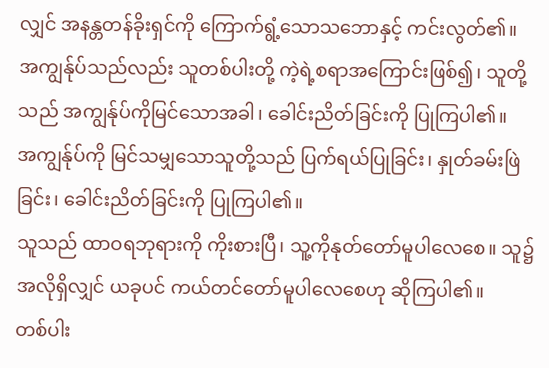လျှင် အနန္တတန်ခိုးရှင်ကို ကြောက်ရွံ့သောသဘောနှင့် ကင်းလွတ်၏။
အကျွန်ုပ်သည်လည်း သူတစ်ပါးတို့ ကဲ့ရဲ့စရာအကြောင်းဖြစ်၍၊ သူတို့သည် အကျွန်ုပ်ကိုမြင်သောအခါ၊ ခေါင်းညိတ်ခြင်းကို ပြုကြပါ၏။
အကျွန်ုပ်ကို မြင်သမျှသောသူတို့သည် ပြက်ရယ်ပြုခြင်း၊ နှုတ်ခမ်းဖြဲခြင်း၊ ခေါင်းညိတ်ခြင်းကို ပြုကြပါ၏။
သူသည် ထာဝရဘုရားကို ကိုးစားပြီ၊ သူ့ကိုနုတ်တော်မူပါလေစေ။ သူ၌အလိုရှိလျှင် ယခုပင် ကယ်တင်တော်မူပါလေစေဟု ဆိုကြပါ၏။
တစ်ပါး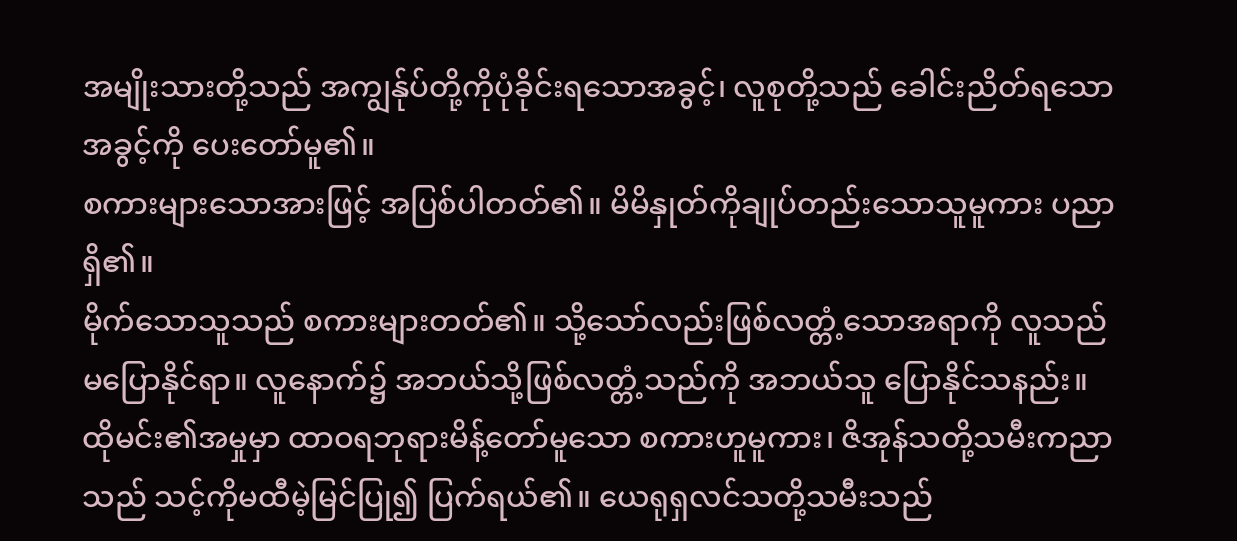အမျိုးသားတို့သည် အကျွန်ုပ်တို့ကိုပုံခိုင်းရသောအခွင့်၊ လူစုတို့သည် ခေါင်းညိတ်ရသောအခွင့်ကို ပေးတော်မူ၏။
စကားများသောအားဖြင့် အပြစ်ပါတတ်၏။ မိမိနှုတ်ကိုချုပ်တည်းသောသူမူကား ပညာရှိ၏။
မိုက်သောသူသည် စကားများတတ်၏။ သို့သော်လည်းဖြစ်လတ္တံ့သောအရာကို လူသည် မပြောနိုင်ရာ။ လူနောက်၌ အဘယ်သို့ဖြစ်လတ္တံ့သည်ကို အဘယ်သူ ပြောနိုင်သနည်း။
ထိုမင်း၏အမှုမှာ ထာဝရဘုရားမိန့်တော်မူသော စကားဟူမူကား၊ ဇိအုန်သတို့သမီးကညာသည် သင့်ကိုမထီမဲ့မြင်ပြု၍ ပြက်ရယ်၏။ ယေရုရှလင်သတို့သမီးသည်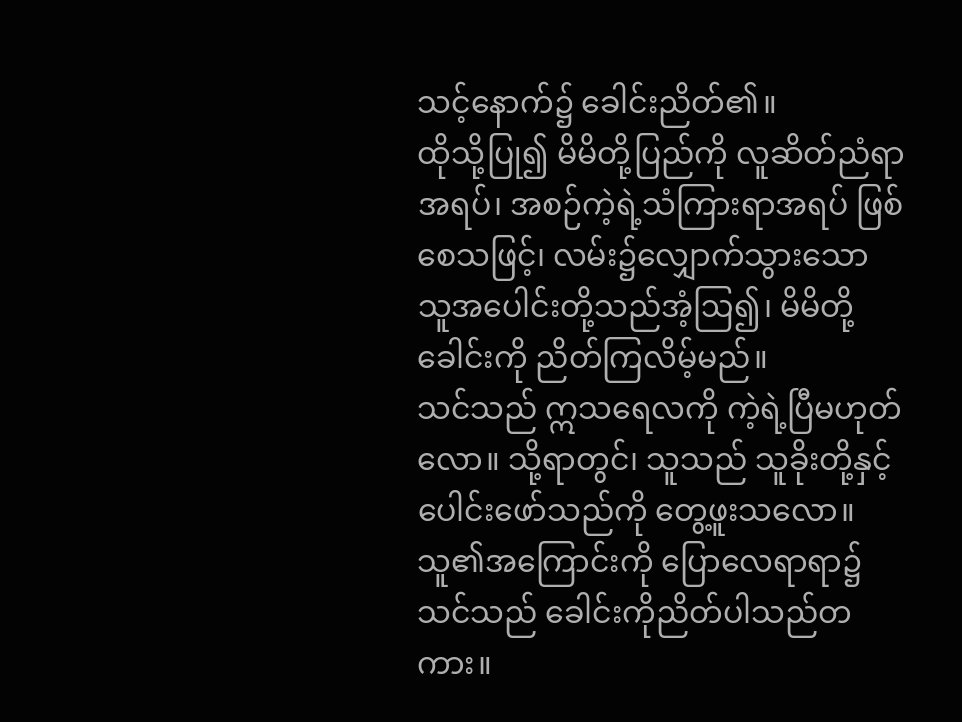သင့်နောက်၌ ခေါင်းညိတ်၏။
ထိုသို့ပြု၍ မိမိတို့ပြည်ကို လူဆိတ်ညံရာအရပ်၊ အစဉ်ကဲ့ရဲ့သံကြားရာအရပ် ဖြစ်စေသဖြင့်၊ လမ်း၌လျှောက်သွားသော သူအပေါင်းတို့သည်အံ့ဩ၍၊ မိမိတို့ခေါင်းကို ညိတ်ကြလိမ့်မည်။
သင်သည် ဣသရေလကို ကဲ့ရဲ့ပြီမဟုတ်လော။ သို့ရာတွင်၊ သူသည် သူခိုးတို့နှင့်ပေါင်းဖော်သည်ကို တွေ့ဖူးသလော။ သူ၏အကြောင်းကို ပြောလေရာရာ၌ သင်သည် ခေါင်းကိုညိတ်ပါသည်တကား။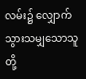လမ်း၌ လျှောက်သွားသမျှသောသူတို့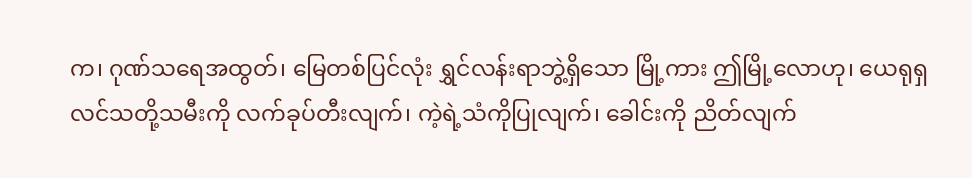က၊ ဂုဏ်သရေအထွတ်၊ မြေတစ်ပြင်လုံး ရွှင်လန်းရာဘွဲ့ရှိသော မြို့ကား ဤမြို့လောဟု၊ ယေရုရှလင်သတို့သမီးကို လက်ခုပ်တီးလျက်၊ ကဲ့ရဲ့သံကိုပြုလျက်၊ ခေါင်းကို ညိတ်လျက်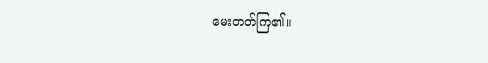မေးတတ်ကြ၏။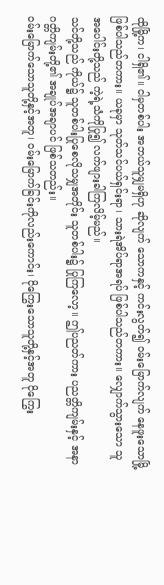ထိုမြို့က၊ ငါရှိ၏။ ငါမှတစ်ပါး အဘယ်သူမျှမရှိဟု ဆိုလျက် သောကနှင့် ကင်းလွတ်၍ ဝမ်းမြောက်လျက် နေဖူးသောမြို့ ဖြစ်ပါသည်တကား။ ယခုမှာ သုတ်သင်ပယ်ရှင်းရာ၊ သားရဲအိပ်ရာအရပ် ဖြစ်ပါသည်တကား။ လျှောက်သွားသော သူအပေါင်းတို့သည် ကဲ့ရဲ့သံကိုပြု၍ လက်ဖျားခါကြလိမ့်မည်။
သင်တို့သည် ကိုယ်၌ သူတစ်ပါးပြုစေလိုသမျှအတိုင်း သူတစ်ပါး၌ ပြုကြလော့။ ဤပညတ်ကား ပညတ္တိကျမ်းနှင့် အနာဂတ္တိကျမ်းတို့၏ အချုပ်အချာပင် ဖြစ်သတည်း။
ဝမ်းမြောက်သောသူတို့နှင့်အတူ၊ ဝမ်းမြောက်ခြင်းကိုလည်းကောင်း၊ ငိုကြွေးသောသူတို့နှင့်အတူ ငိုကြွေး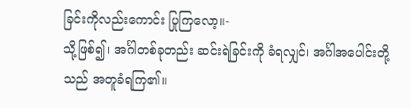ခြင်းကိုလည်းကောင်း ပြုကြလော့။-
သို့ဖြစ်၍၊ အင်္ဂါတစ်ခုတည်း ဆင်းရဲခြင်းကို ခံရလျှင်၊ အင်္ဂါအပေါင်းတို့သည် အတူခံရကြ၏။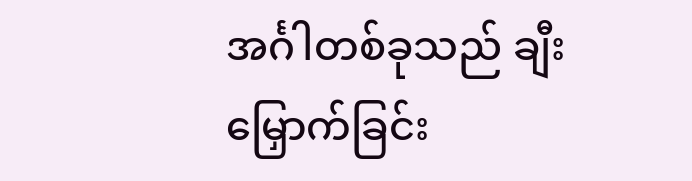အင်္ဂါတစ်ခုသည် ချီးမြှောက်ခြင်း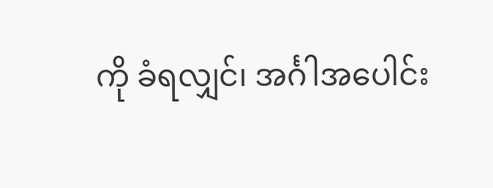ကို ခံရလျှင်၊ အင်္ဂါအပေါင်း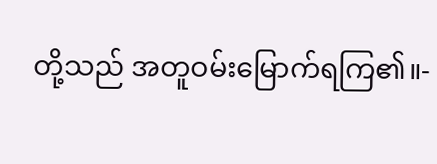တို့သည် အတူဝမ်းမြောက်ရကြ၏။-